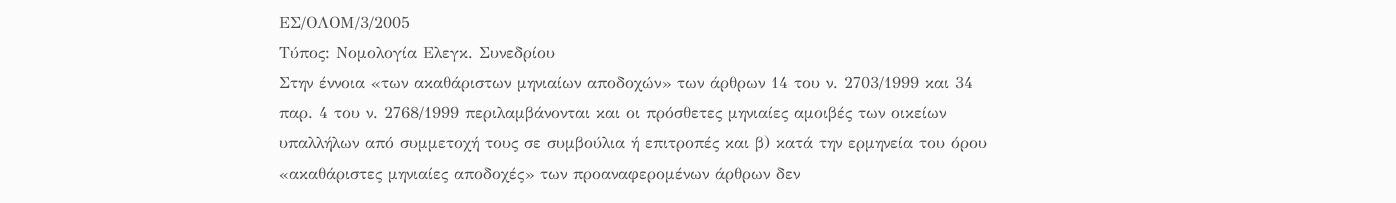ΕΣ/ΟΛΟΜ/3/2005
Τύπος: Νομολογία Ελεγκ. Συνεδρίου
Στην έννοια «των ακαθάριστων μηνιαίων αποδοχών» των άρθρων 14 του ν. 2703/1999 και 34 παρ. 4 του ν. 2768/1999 περιλαμβάνονται και οι πρόσθετες μηνιαίες αμοιβές των οικείων υπαλλήλων από συμμετοχή τους σε συμβούλια ή επιτροπές και β) κατά την ερμηνεία του όρου «ακαθάριστες μηνιαίες αποδοχές» των προαναφερομένων άρθρων δεν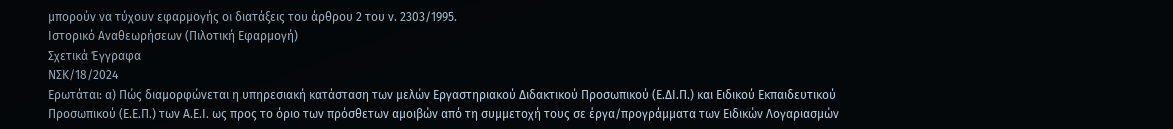μπορούν να τύχουν εφαρμογής οι διατάξεις του άρθρου 2 του ν. 2303/1995.
Ιστορικό Αναθεωρήσεων (Πιλοτική Εφαρμογή)
Σχετικά Έγγραφα
ΝΣΚ/18/2024
Ερωτάται: α) Πώς διαμορφώνεται η υπηρεσιακή κατάσταση των μελών Εργαστηριακού Διδακτικού Προσωπικού (Ε.ΔΙ.Π.) και Ειδικού Εκπαιδευτικού Προσωπικού (Ε.Ε.Π.) των Α.Ε.Ι. ως προς το όριο των πρόσθετων αμοιβών από τη συμμετοχή τους σε έργα/προγράμματα των Ειδικών Λογαριασμών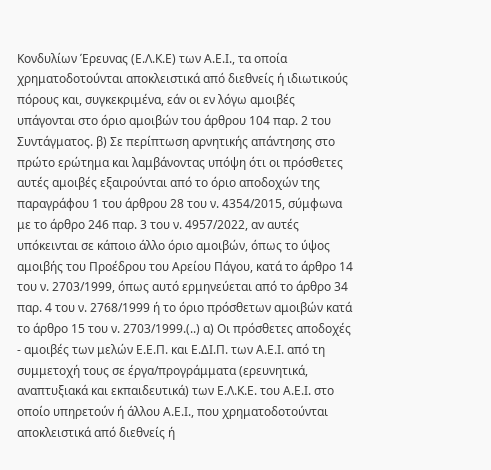Κονδυλίων Έρευνας (Ε.Λ.Κ.Ε) των Α.Ε.Ι., τα οποία χρηματοδοτούνται αποκλειστικά από διεθνείς ή ιδιωτικούς πόρους και, συγκεκριμένα, εάν οι εν λόγω αμοιβές υπάγονται στο όριο αμοιβών του άρθρου 104 παρ. 2 του Συντάγματος. β) Σε περίπτωση αρνητικής απάντησης στο πρώτο ερώτημα και λαμβάνοντας υπόψη ότι οι πρόσθετες αυτές αμοιβές εξαιρούνται από το όριο αποδοχών της παραγράφου 1 του άρθρου 28 του ν. 4354/2015, σύμφωνα με το άρθρο 246 παρ. 3 του ν. 4957/2022, αν αυτές υπόκεινται σε κάποιο άλλο όριο αμοιβών, όπως το ύψος αμοιβής του Προέδρου του Αρείου Πάγου, κατά το άρθρο 14 του ν. 2703/1999, όπως αυτό ερμηνεύεται από το άρθρο 34 παρ. 4 του ν. 2768/1999 ή το όριο πρόσθετων αμοιβών κατά το άρθρο 15 του ν. 2703/1999.(..) α) Οι πρόσθετες αποδοχές - αμοιβές των μελών Ε.Ε.Π. και Ε.ΔΙ.Π. των Α.Ε.Ι. από τη συμμετοχή τους σε έργα/προγράμματα (ερευνητικά, αναπτυξιακά και εκπαιδευτικά) των Ε.Λ.Κ.Ε. του Α.Ε.Ι. στο οποίο υπηρετούν ή άλλου Α.Ε.Ι., που χρηματοδοτούνται αποκλειστικά από διεθνείς ή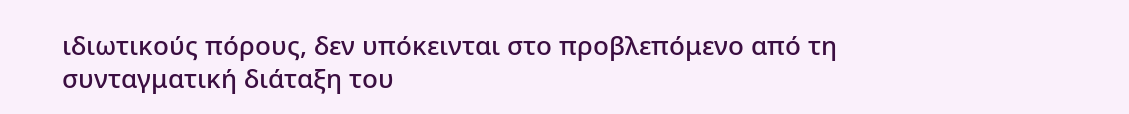ιδιωτικούς πόρους, δεν υπόκεινται στο προβλεπόμενο από τη συνταγματική διάταξη του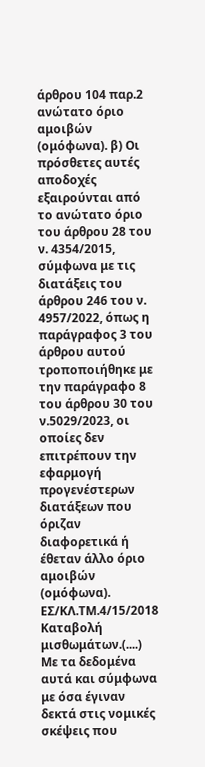άρθρου 104 παρ.2 ανώτατο όριο αμοιβών (ομόφωνα). β) Οι πρόσθετες αυτές αποδοχές εξαιρούνται από το ανώτατο όριο του άρθρου 28 του ν. 4354/2015, σύμφωνα με τις διατάξεις του άρθρου 246 του ν. 4957/2022, όπως η παράγραφος 3 του άρθρου αυτού τροποποιήθηκε με την παράγραφο 8 του άρθρου 30 του ν.5029/2023, οι οποίες δεν επιτρέπουν την εφαρμογή προγενέστερων διατάξεων που όριζαν διαφορετικά ή έθεταν άλλο όριο αμοιβών (ομόφωνα).
ΕΣ/ΚΛ.ΤΜ.4/15/2018
Καταβολή μισθωμάτων.(....) Με τα δεδομένα αυτά και σύμφωνα με όσα έγιναν δεκτά στις νομικές σκέψεις που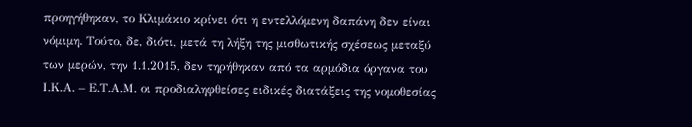προηγήθηκαν, το Κλιμάκιο κρίνει ότι η εντελλόμενη δαπάνη δεν είναι νόμιμη. Τούτο, δε, διότι, μετά τη λήξη της μισθωτικής σχέσεως μεταξύ των μερών, την 1.1.2015, δεν τηρήθηκαν από τα αρμόδια όργανα του Ι.Κ.Α. – Ε.Τ.Α.Μ. οι προδιαληφθείσες ειδικές διατάξεις της νομοθεσίας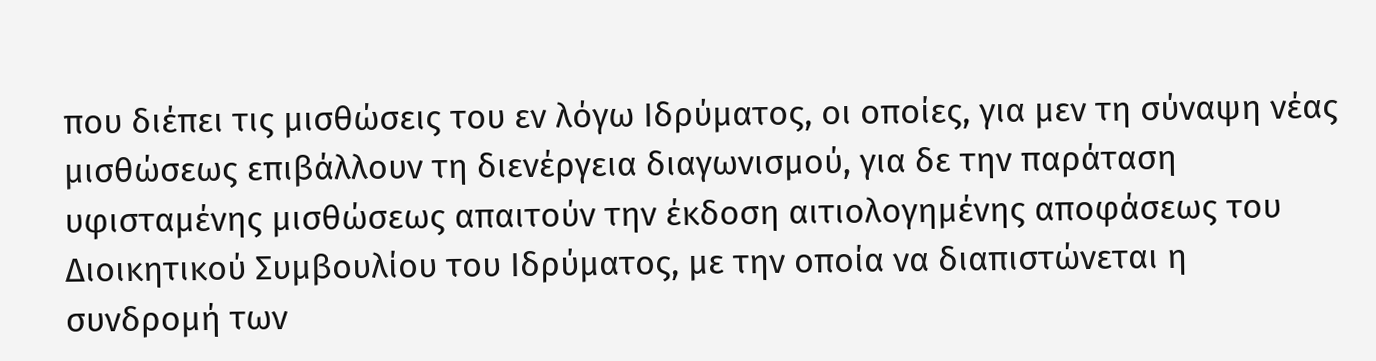που διέπει τις μισθώσεις του εν λόγω Ιδρύματος, οι οποίες, για μεν τη σύναψη νέας μισθώσεως επιβάλλουν τη διενέργεια διαγωνισμού, για δε την παράταση υφισταμένης μισθώσεως απαιτούν την έκδοση αιτιολογημένης αποφάσεως του Διοικητικού Συμβουλίου του Ιδρύματος, με την οποία να διαπιστώνεται η συνδρομή των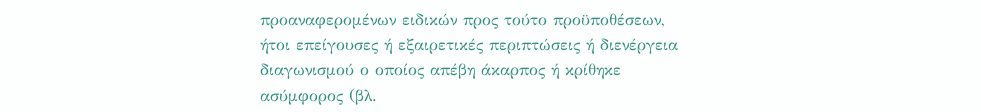προαναφερομένων ειδικών προς τούτο προϋποθέσεων, ήτοι επείγουσες ή εξαιρετικές περιπτώσεις ή διενέργεια διαγωνισμού ο οποίος απέβη άκαρπος ή κρίθηκε ασύμφορος (βλ.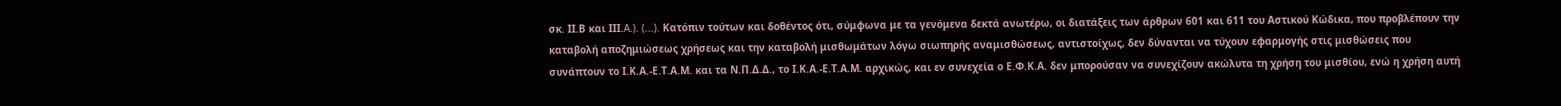σκ. ΙΙ.Β και ΙΙΙ.A.). (...). Κατόπιν τούτων και δοθέντος ότι, σύμφωνα με τα γενόμενα δεκτά ανωτέρω, οι διατάξεις των άρθρων 601 και 611 του Αστικού Κώδικα, που προβλέπουν την καταβολή αποζημιώσεως χρήσεως και την καταβολή μισθωμάτων λόγω σιωπηρής αναμισθώσεως, αντιστοίχως, δεν δύνανται να τύχουν εφαρμογής στις μισθώσεις που συνάπτουν το Ι.Κ.Α.-Ε.Τ.Α.Μ. και τα Ν.Π.Δ.Δ., το Ι.Κ.Α.-Ε.Τ.Α.Μ. αρχικώς, και εν συνεχεία ο Ε.Φ.Κ.Α. δεν μπορούσαν να συνεχίζουν ακώλυτα τη χρήση του μισθίου, ενώ η χρήση αυτή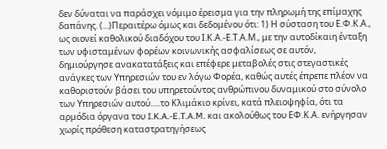δεν δύναται να παράσχει νόμιμο έρεισμα για την πληρωμή της επίμαχης δαπάνης. (...)Περαιτέρω όμως και δεδομένου ότι: 1) Η σύσταση του Ε.Φ.Κ.Α., ως οιονεί καθολικού διαδόχου του Ι.Κ.Α.-Ε.Τ.Α.Μ., με την αυτοδίκαιη ένταξη των υφισταμένων φορέων κοινωνικής ασφαλίσεως σε αυτόν, δημιούργησε ανακατατάξεις και επέφερε μεταβολές στις στεγαστικές ανάγκες των Υπηρεσιών του εν λόγω Φορέα, καθώς αυτές έπρεπε πλέον να καθοριστούν βάσει του υπηρετούντος ανθρώπινου δυναμικού στο σύνολο των Υπηρεσιών αυτού.....το Κλιμάκιο κρίνει, κατά πλειοψηφία, ότι τα αρμόδια όργανα του I.K.A.-E.T.A.M. και ακολούθως του ΕΦ.Κ.Α. ενήργησαν χωρίς πρόθεση καταστρατηγήσεως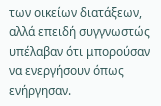των οικείων διατάξεων, αλλά επειδή συγγνωστώς υπέλαβαν ότι μπορούσαν να ενεργήσουν όπως ενήργησαν.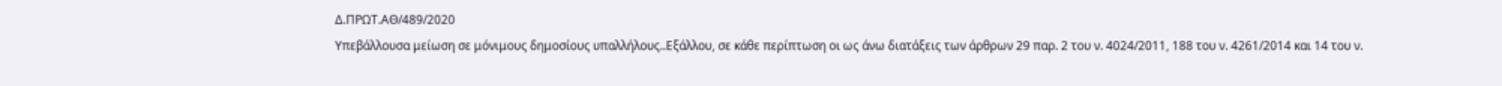Δ.ΠΡΩΤ.ΑΘ/489/2020
Υπεβάλλουσα μείωση σε μόνιμους δημοσίους υπαλλήλους..Εξάλλου, σε κάθε περίπτωση οι ως άνω διατάξεις των άρθρων 29 παρ. 2 του ν. 4024/2011, 188 του ν. 4261/2014 και 14 του ν.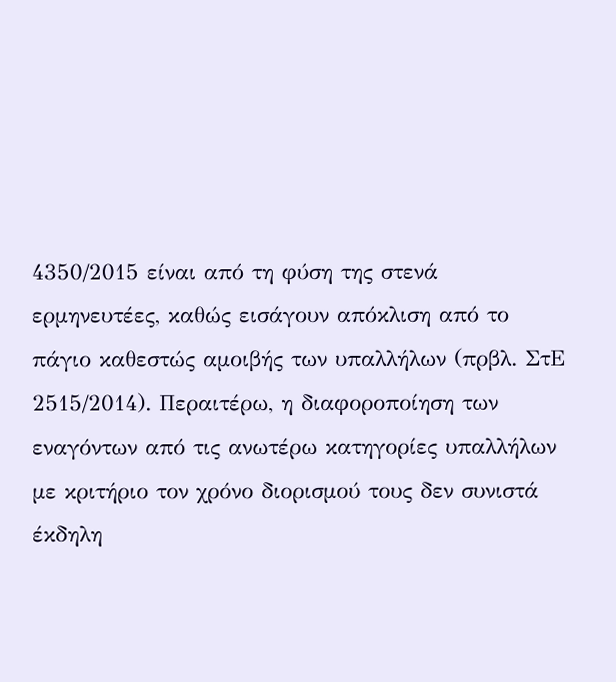4350/2015 είναι από τη φύση της στενά ερμηνευτέες, καθώς εισάγουν απόκλιση από το πάγιο καθεστώς αμοιβής των υπαλλήλων (πρβλ. ΣτΕ 2515/2014). Περαιτέρω, η διαφοροποίηση των εναγόντων από τις ανωτέρω κατηγορίες υπαλλήλων με κριτήριο τον χρόνο διορισμού τους δεν συνιστά έκδηλη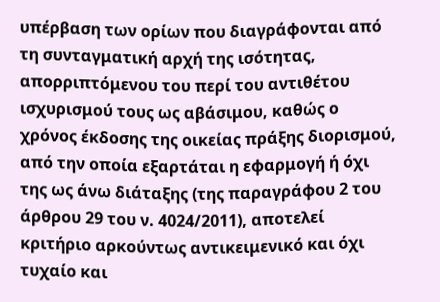υπέρβαση των ορίων που διαγράφονται από τη συνταγματική αρχή της ισότητας, απορριπτόμενου του περί του αντιθέτου ισχυρισμού τους ως αβάσιμου, καθώς ο χρόνος έκδοσης της οικείας πράξης διορισμού, από την οποία εξαρτάται η εφαρμογή ή όχι της ως άνω διάταξης (της παραγράφου 2 του άρθρου 29 του ν. 4024/2011), αποτελεί κριτήριο αρκούντως αντικειμενικό και όχι τυχαίο και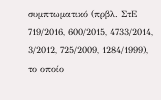συμπτωματικό (πρβλ. ΣτΕ 719/2016, 600/2015, 4733/2014, 3/2012, 725/2009, 1284/1999), το οποίο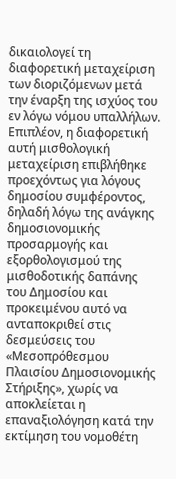δικαιολογεί τη διαφορετική μεταχείριση των διοριζόμενων μετά την έναρξη της ισχύος του εν λόγω νόμου υπαλλήλων. Επιπλέον, η διαφορετική αυτή μισθολογική μεταχείριση επιβλήθηκε προεχόντως για λόγους δημοσίου συμφέροντος, δηλαδή λόγω της ανάγκης δημοσιονομικής προσαρμογής και εξορθολογισμού της μισθοδοτικής δαπάνης του Δημοσίου και προκειμένου αυτό να ανταποκριθεί στις δεσμεύσεις του «Μεσοπρόθεσμου Πλαισίου Δημοσιονομικής Στήριξης», χωρίς να αποκλείεται η επαναξιολόγηση κατά την εκτίμηση του νομοθέτη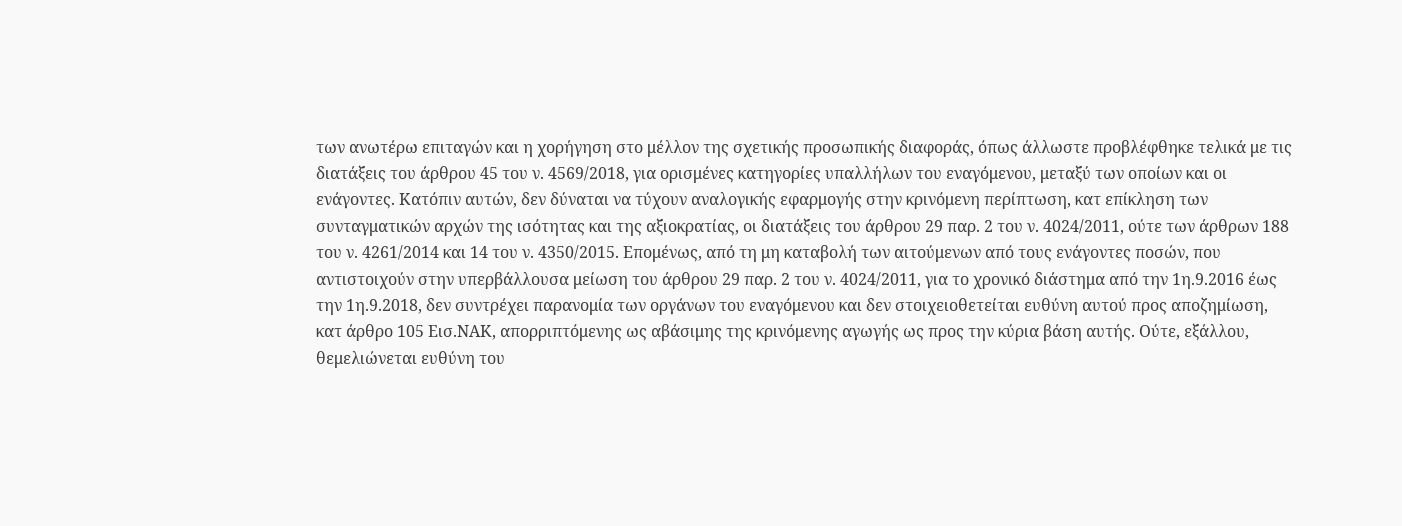των ανωτέρω επιταγών και η χορήγηση στο μέλλον της σχετικής προσωπικής διαφοράς, όπως άλλωστε προβλέφθηκε τελικά με τις διατάξεις του άρθρου 45 του ν. 4569/2018, για ορισμένες κατηγορίες υπαλλήλων του εναγόμενου, μεταξύ των οποίων και οι ενάγοντες. Κατόπιν αυτών, δεν δύναται να τύχουν αναλογικής εφαρμογής στην κρινόμενη περίπτωση, κατ επίκληση των συνταγματικών αρχών της ισότητας και της αξιοκρατίας, οι διατάξεις του άρθρου 29 παρ. 2 του ν. 4024/2011, ούτε των άρθρων 188 του ν. 4261/2014 και 14 του ν. 4350/2015. Επομένως, από τη μη καταβολή των αιτούμενων από τους ενάγοντες ποσών, που αντιστοιχούν στην υπερβάλλουσα μείωση του άρθρου 29 παρ. 2 του ν. 4024/2011, για το χρονικό διάστημα από την 1η.9.2016 έως την 1η.9.2018, δεν συντρέχει παρανομία των οργάνων του εναγόμενου και δεν στοιχειοθετείται ευθύνη αυτού προς αποζημίωση, κατ άρθρο 105 Εισ.ΝΑΚ, απορριπτόμενης ως αβάσιμης της κρινόμενης αγωγής ως προς την κύρια βάση αυτής. Ούτε, εξάλλου, θεμελιώνεται ευθύνη του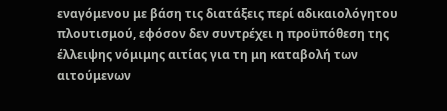εναγόμενου με βάση τις διατάξεις περί αδικαιολόγητου πλουτισμού, εφόσον δεν συντρέχει η προϋπόθεση της έλλειψης νόμιμης αιτίας για τη μη καταβολή των αιτούμενων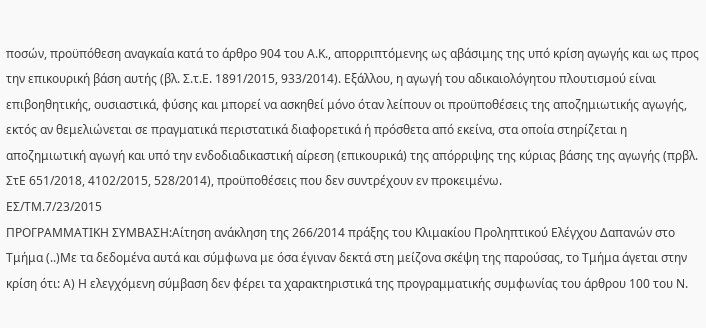ποσών, προϋπόθεση αναγκαία κατά το άρθρο 904 του Α.Κ., απορριπτόμενης ως αβάσιμης της υπό κρίση αγωγής και ως προς την επικουρική βάση αυτής (βλ. Σ.τ.Ε. 1891/2015, 933/2014). Εξάλλου, η αγωγή του αδικαιολόγητου πλουτισμού είναι επιβοηθητικής, ουσιαστικά, φύσης και μπορεί να ασκηθεί μόνο όταν λείπουν οι προϋποθέσεις της αποζημιωτικής αγωγής, εκτός αν θεμελιώνεται σε πραγματικά περιστατικά διαφορετικά ή πρόσθετα από εκείνα, στα οποία στηρίζεται η αποζημιωτική αγωγή και υπό την ενδοδιαδικαστική αίρεση (επικουρικά) της απόρριψης της κύριας βάσης της αγωγής (πρβλ. ΣτΕ 651/2018, 4102/2015, 528/2014), προϋποθέσεις που δεν συντρέχουν εν προκειμένω.
ΕΣ/ΤΜ.7/23/2015
ΠΡΟΓΡΑΜΜΑΤΙΚΗ ΣΥΜΒΑΣΗ:Αίτηση ανάκληση της 266/2014 πράξης του Κλιμακίου Προληπτικού Ελέγχου Δαπανών στο Τμήμα (..)Με τα δεδομένα αυτά και σύμφωνα με όσα έγιναν δεκτά στη μείζονα σκέψη της παρούσας, το Τμήμα άγεται στην κρίση ότι: Α) Η ελεγχόμενη σύμβαση δεν φέρει τα χαρακτηριστικά της προγραμματικής συμφωνίας του άρθρου 100 του Ν.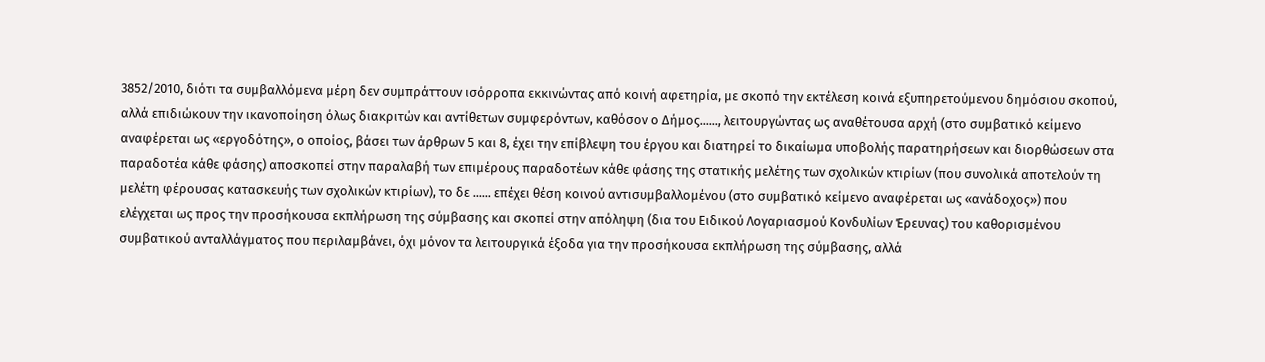3852/2010, διότι τα συμβαλλόμενα μέρη δεν συμπράττουν ισόρροπα εκκινώντας από κοινή αφετηρία, με σκοπό την εκτέλεση κοινά εξυπηρετούμενου δημόσιου σκοπού, αλλά επιδιώκουν την ικανοποίηση όλως διακριτών και αντίθετων συμφερόντων, καθόσον ο Δήμος......, λειτουργώντας ως αναθέτουσα αρχή (στο συμβατικό κείμενο αναφέρεται ως «εργοδότης», ο οποίος, βάσει των άρθρων 5 και 8, έχει την επίβλεψη του έργου και διατηρεί το δικαίωμα υποβολής παρατηρήσεων και διορθώσεων στα παραδοτέα κάθε φάσης) αποσκοπεί στην παραλαβή των επιμέρους παραδοτέων κάθε φάσης της στατικής μελέτης των σχολικών κτιρίων (που συνολικά αποτελούν τη μελέτη φέρουσας κατασκευής των σχολικών κτιρίων), το δε ...... επέχει θέση κοινού αντισυμβαλλομένου (στο συμβατικό κείμενο αναφέρεται ως «ανάδοχος») που ελέγχεται ως προς την προσήκουσα εκπλήρωση της σύμβασης και σκοπεί στην απόληψη (δια του Ειδικού Λογαριασμού Κονδυλίων Έρευνας) του καθορισμένου συμβατικού ανταλλάγματος που περιλαμβάνει, όχι μόνον τα λειτουργικά έξοδα για την προσήκουσα εκπλήρωση της σύμβασης, αλλά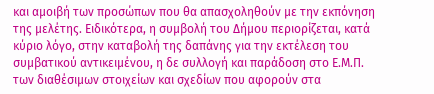και αμοιβή των προσώπων που θα απασχοληθούν με την εκπόνηση της μελέτης. Ειδικότερα, η συμβολή του Δήμου περιορίζεται, κατά κύριο λόγο, στην καταβολή της δαπάνης για την εκτέλεση του συμβατικού αντικειμένου, η δε συλλογή και παράδοση στο Ε.Μ.Π. των διαθέσιμων στοιχείων και σχεδίων που αφορούν στα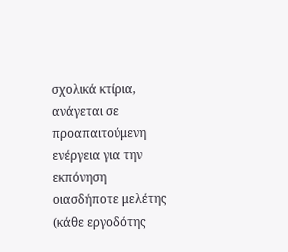σχολικά κτίρια, ανάγεται σε προαπαιτούμενη ενέργεια για την εκπόνηση οιασδήποτε μελέτης (κάθε εργοδότης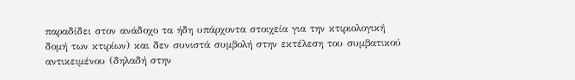παραδίδει στον ανάδοχο τα ήδη υπάρχοντα στοιχεία για την κτιριολογική δομή των κτιρίων) και δεν συνιστά συμβολή στην εκτέλεση του συμβατικού αντικειμένου (δηλαδή στην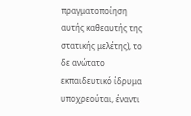πραγματοποίηση αυτής καθεαυτής της στατικής μελέτης), το δε ανώτατο εκπαιδευτικό ίδρυμα υποχρεούται, έναντι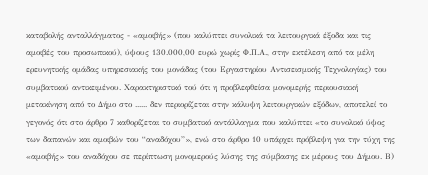καταβολής ανταλλάγματος - «αμοιβής» (που καλύπτει συνολικά τα λειτουργικά έξοδα και τις αμοιβές του προσωπικού), ύψους 130.000,00 ευρώ χωρίς Φ.Π.Α., στην εκτέλεση από τα μέλη ερευνητικής ομάδας υπηρεσιακής του μονάδας (του Εργαστηρίου Αντισεισμικής Τεχνολογίας) του συμβατικού αντικειμένου. Χαρακτηριστικό τού ότι η προβλεφθείσα μονομερής περιουσιακή μετακίνηση από το Δήμο στο ...... δεν περιορίζεται στην κάλυψη λειτουργικών εξόδων, αποτελεί το γεγονός ότι στο άρθρο 7 καθορίζεται το συμβατικό αντάλλαγμα που καλύπτει «το συνολικό ύψος των δαπανών και αμοιβών του “αναδόχου”», ενώ στο άρθρο 10 υπάρχει πρόβλεψη για την τύχη της «αμοιβής» του αναδόχου σε περίπτωση μονομερούς λύσης της σύμβασης εκ μέρους του Δήμου. Β)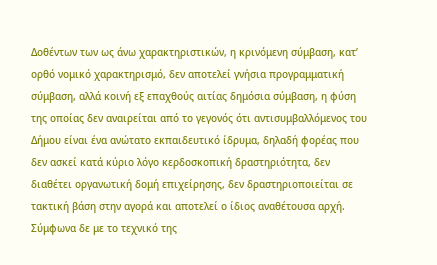Δοθέντων των ως άνω χαρακτηριστικών, η κρινόμενη σύμβαση, κατ’ ορθό νομικό χαρακτηρισμό, δεν αποτελεί γνήσια προγραμματική σύμβαση, αλλά κοινή εξ επαχθούς αιτίας δημόσια σύμβαση, η φύση της οποίας δεν αναιρείται από το γεγονός ότι αντισυμβαλλόμενος του Δήμου είναι ένα ανώτατο εκπαιδευτικό ίδρυμα, δηλαδή φορέας που δεν ασκεί κατά κύριο λόγο κερδοσκοπική δραστηριότητα, δεν διαθέτει οργανωτική δομή επιχείρησης, δεν δραστηριοποιείται σε τακτική βάση στην αγορά και αποτελεί ο ίδιος αναθέτουσα αρχή. Σύμφωνα δε με το τεχνικό της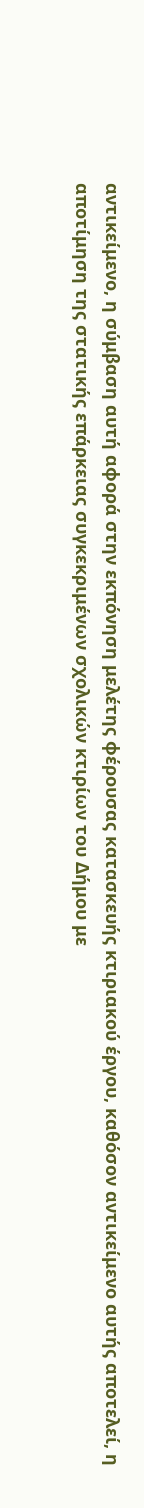αντικείμενο, η σύμβαση αυτή αφορά στην εκπόνηση μελέτης φέρουσας κατασκευής κτιριακού έργου, καθόσον αντικείμενο αυτής αποτελεί, η αποτίμηση της στατικής επάρκειας συγκεκριμένων σχολικών κτιρίων του Δήμου με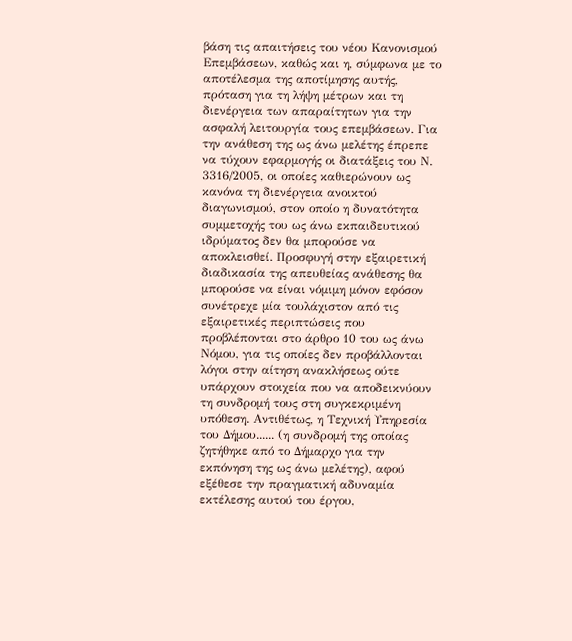βάση τις απαιτήσεις του νέου Κανονισμού Επεμβάσεων, καθώς και η, σύμφωνα με το αποτέλεσμα της αποτίμησης αυτής, πρόταση για τη λήψη μέτρων και τη διενέργεια των απαραίτητων για την ασφαλή λειτουργία τους επεμβάσεων. Για την ανάθεση της ως άνω μελέτης έπρεπε να τύχουν εφαρμογής οι διατάξεις του Ν. 3316/2005, οι οποίες καθιερώνουν ως κανόνα τη διενέργεια ανοικτού διαγωνισμού, στον οποίο η δυνατότητα συμμετοχής του ως άνω εκπαιδευτικού ιδρύματος δεν θα μπορούσε να αποκλεισθεί. Προσφυγή στην εξαιρετική διαδικασία της απευθείας ανάθεσης θα μπορούσε να είναι νόμιμη μόνον εφόσον συνέτρεχε μία τουλάχιστον από τις εξαιρετικές περιπτώσεις που προβλέπονται στο άρθρο 10 του ως άνω Νόμου, για τις οποίες δεν προβάλλονται λόγοι στην αίτηση ανακλήσεως ούτε υπάρχουν στοιχεία που να αποδεικνύουν τη συνδρομή τους στη συγκεκριμένη υπόθεση. Αντιθέτως, η Τεχνική Υπηρεσία του Δήμου...... (η συνδρομή της οποίας ζητήθηκε από το Δήμαρχο για την εκπόνηση της ως άνω μελέτης), αφού εξέθεσε την πραγματική αδυναμία εκτέλεσης αυτού του έργου,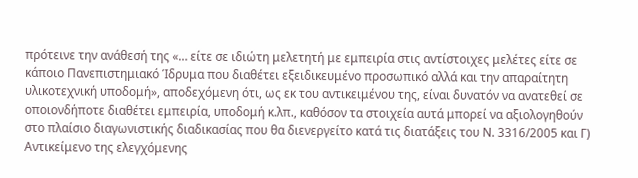πρότεινε την ανάθεσή της «… είτε σε ιδιώτη μελετητή με εμπειρία στις αντίστοιχες μελέτες είτε σε κάποιο Πανεπιστημιακό Ίδρυμα που διαθέτει εξειδικευμένο προσωπικό αλλά και την απαραίτητη υλικοτεχνική υποδομή», αποδεχόμενη ότι, ως εκ του αντικειμένου της, είναι δυνατόν να ανατεθεί σε οποιονδήποτε διαθέτει εμπειρία, υποδομή κ.λπ., καθόσον τα στοιχεία αυτά μπορεί να αξιολογηθούν στο πλαίσιο διαγωνιστικής διαδικασίας που θα διενεργείτο κατά τις διατάξεις του Ν. 3316/2005 και Γ) Αντικείμενο της ελεγχόμενης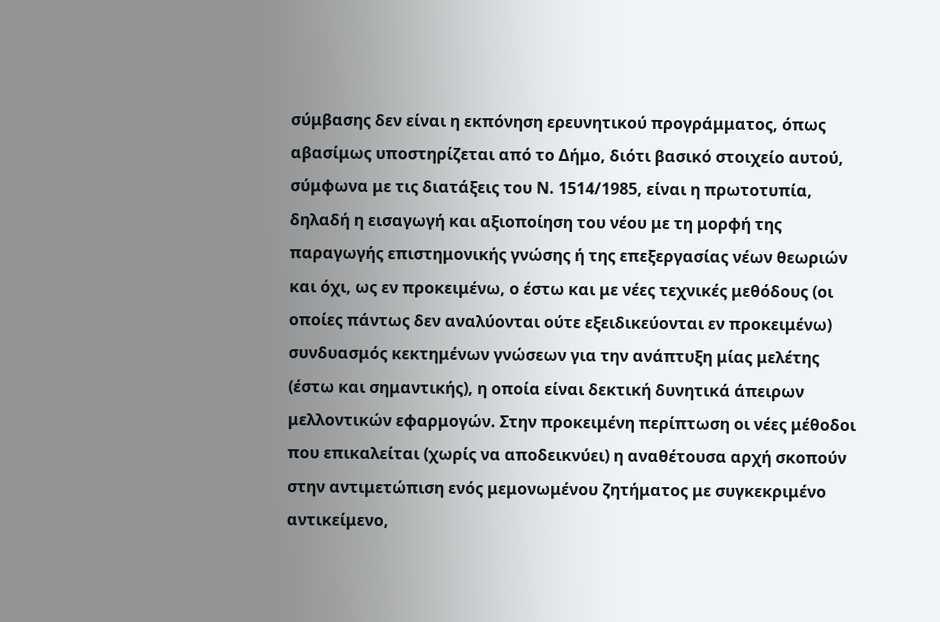σύμβασης δεν είναι η εκπόνηση ερευνητικού προγράμματος, όπως αβασίμως υποστηρίζεται από το Δήμο, διότι βασικό στοιχείο αυτού, σύμφωνα με τις διατάξεις του Ν. 1514/1985, είναι η πρωτοτυπία, δηλαδή η εισαγωγή και αξιοποίηση του νέου με τη μορφή της παραγωγής επιστημονικής γνώσης ή της επεξεργασίας νέων θεωριών και όχι, ως εν προκειμένω, ο έστω και με νέες τεχνικές μεθόδους (οι οποίες πάντως δεν αναλύονται ούτε εξειδικεύονται εν προκειμένω) συνδυασμός κεκτημένων γνώσεων για την ανάπτυξη μίας μελέτης (έστω και σημαντικής), η οποία είναι δεκτική δυνητικά άπειρων μελλοντικών εφαρμογών. Στην προκειμένη περίπτωση οι νέες μέθοδοι που επικαλείται (χωρίς να αποδεικνύει) η αναθέτουσα αρχή σκοπούν στην αντιμετώπιση ενός μεμονωμένου ζητήματος με συγκεκριμένο αντικείμενο,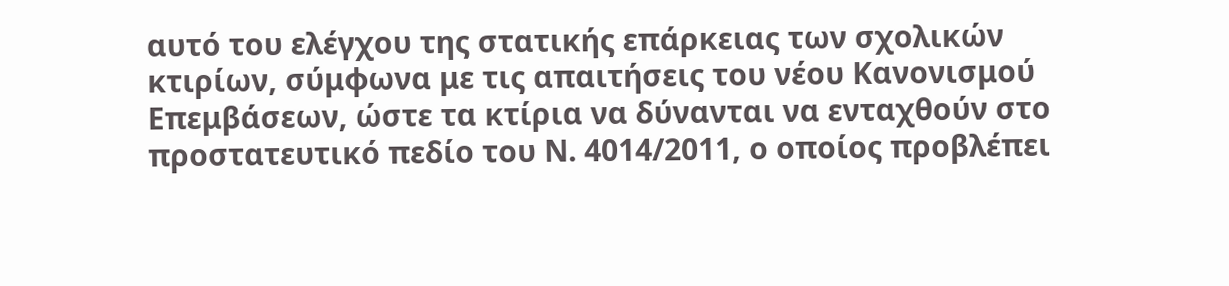αυτό του ελέγχου της στατικής επάρκειας των σχολικών κτιρίων, σύμφωνα με τις απαιτήσεις του νέου Κανονισμού Επεμβάσεων, ώστε τα κτίρια να δύνανται να ενταχθούν στο προστατευτικό πεδίο του Ν. 4014/2011, ο οποίος προβλέπει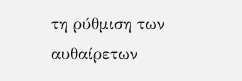τη ρύθμιση των αυθαίρετων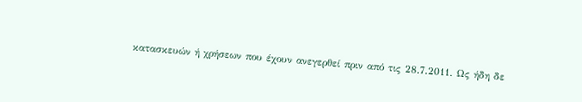κατασκευών ή χρήσεων που έχουν ανεγερθεί πριν από τις 28.7.2011. Ως ήδη δε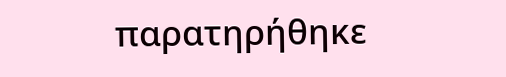παρατηρήθηκε